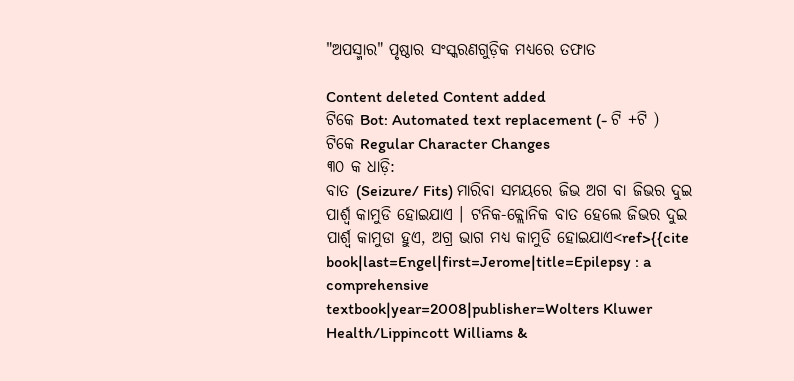"ଅପସ୍ମାର" ପୃଷ୍ଠାର ସଂସ୍କରଣ‌ଗୁଡ଼ିକ ମଧ୍ୟରେ ତଫାତ

Content deleted Content added
ଟିକେ Bot: Automated text replacement (- ଟି +ଟି )
ଟିକେ Regular Character Changes
୩୦ କ ଧାଡ଼ି:
ବାତ (Seizure/ Fits) ମାରିବା ସମୟରେ ଜିଭ ଅଗ ବା ଜିଭର ଦୁଇ ପାର୍ଶ୍ଵ କାମୁଡି ହୋଇଯାଏ । ଟନିକ-କ୍ଲୋନିକ ବାତ ହେଲେ ଜିଭର ଦୁଇ ପାର୍ଶ୍ଵ କାମୁଡା ହୁଏ, ଅଗ୍ର ଭାଗ ମଧ୍ୟ କାମୁଡି ହୋଇଯାଏ<ref>{{cite book|last=Engel|first=Jerome|title=Epilepsy : a comprehensive textbook|year=2008|publisher=Wolters Kluwer Health/Lippincott Williams &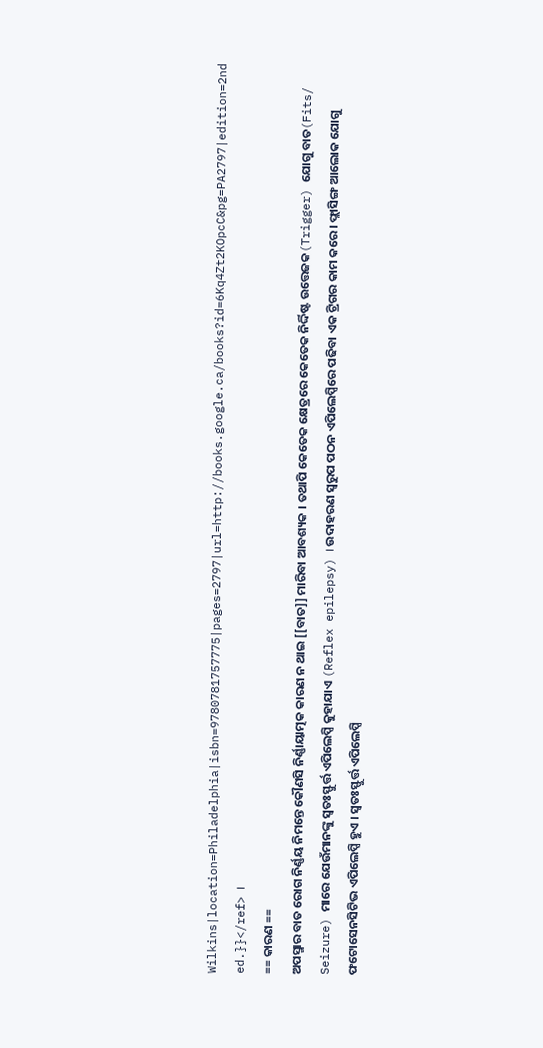Wilkins|location=Philadelphia|isbn=9780781757775|pages=2797|url=http://books.google.ca/books?id=6Kq4Zt2KOpcC&pg=PA2797|edition=2nd ed.}}</ref> ।
== କାରଣ ==
ଅପସ୍ମାର ବାତ ରୋଗ ନିର୍ଣ୍ଣୟ ନିମନ୍ତେ କୌଣସି ନିର୍ଣ୍ଣାୟାତ୍ମକ କାରଣ ନ ଥାଇ [[ବାତ]] ମାରିବା ଆବଶ୍ୟକ । ତଥାପି କେତେକ କ୍ଷେତ୍ରରେ କେତେକ ନିର୍ଦ୍ଦିଷ୍ଟ ଉତ୍ତେଜକ(Trigger) ଯୋଗୁ ବାତ(Fits/ Seizure) ମାରେ ଯେଉଁମାନଙ୍କୁ ସ୍ଵତଃସ୍ଫୁର୍ତ୍ତ ଏପିଲେପ୍ସି କୁହାଯାଏ (Reflex epilepsy) । ଉଦାହରଣ ସ୍ଵରୁପ ପଠନ ଏପିଲେପ୍ସିରେ ପଢିବା ଏକ ଟ୍ରିଗର କାମ କରେ । ଫ୍ଲାସିଙ୍ଗ ଆଲୋକ ଯୋଗୁ ଫଟୋସେନସିଟିଭ ଏପିଲେପ୍ସି ହୁଏ । ସ୍ଵତଃସ୍ଫୁର୍ତ୍ତ ଏପିଲେପ୍ସି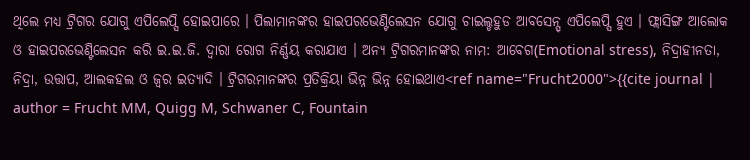ଥିଲେ ମଧ୍ୟ ଟ୍ରିଗର ଯୋଗୁ ଏପିଲେପ୍ସି ହୋଇପାରେ । ପିଲାମାନଙ୍କର ହାଇପରଭେଣ୍ଟିଲେସନ ଯୋଗୁ ଚାଇଲ୍ଡହୁଡ ଆବସେନ୍ସ୍ ଏପିଲେପ୍ସି ହୁଏ । ଫ୍ଲାସିଙ୍ଗ ଆଲୋକ ଓ ହାଇପରଭେଣ୍ଟିଲେସନ କରି ଇ.ଇ.ଜି. ଦ୍ଵାରା ରୋଗ ନିର୍ଣ୍ଣୟ କରାଯାଏ । ଅନ୍ୟ ଟ୍ରିଗରମାନଙ୍କର ନାମ: ଆବେଗ(Emotional stress), ନିଦ୍ରାହୀନତା, ନିଦ୍ରା, ଉତ୍ତାପ, ଆଲକହଲ ଓ ଜ୍ଵର ଇତ୍ୟାଦି । ଟ୍ରିଗରମାନଙ୍କର ପ୍ରତିକ୍ରିୟା ଭିନ୍ନ ଭିନ୍ନ ହୋଇଥାଏ<ref name="Frucht2000">{{cite journal | author = Frucht MM, Quigg M, Schwaner C, Fountain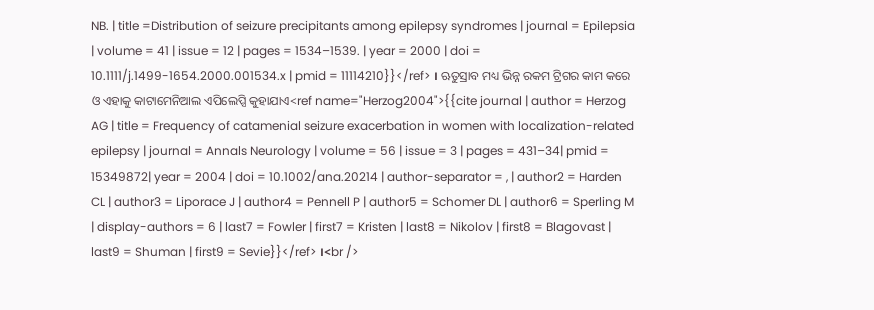NB. | title =Distribution of seizure precipitants among epilepsy syndromes | journal = Epilepsia | volume = 41 | issue = 12 | pages = 1534–1539. | year = 2000 | doi = 10.1111/j.1499-1654.2000.001534.x | pmid = 11114210}}</ref> । ଋତୁସ୍ରାବ ମଧ୍ୟ ଭିନ୍ନ ରକମ ଟ୍ରିଗର କାମ କରେ ଓ ଏହାକୁ କାଟାମେନିଆଲ ଏପିଲେପ୍ସି କୁହାଯାଏ<ref name="Herzog2004">{{cite journal | author = Herzog AG | title = Frequency of catamenial seizure exacerbation in women with localization-related epilepsy | journal = Annals Neurology | volume = 56 | issue = 3 | pages = 431–34| pmid = 15349872| year = 2004 | doi = 10.1002/ana.20214 | author-separator = , | author2 = Harden CL | author3 = Liporace J | author4 = Pennell P | author5 = Schomer DL | author6 = Sperling M | display-authors = 6 | last7 = Fowler | first7 = Kristen | last8 = Nikolov | first8 = Blagovast | last9 = Shuman | first9 = Sevie}}</ref> ।<br />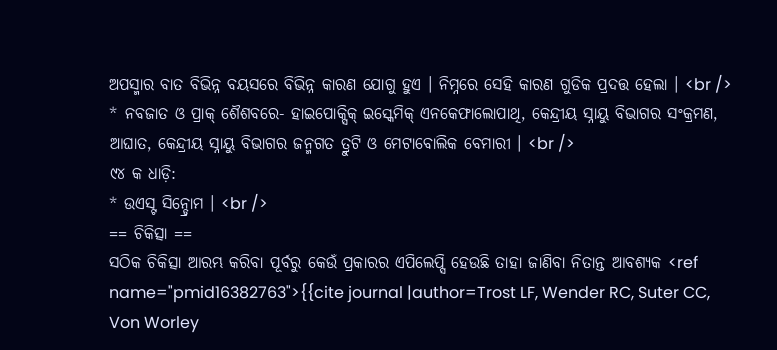ଅପସ୍ମାର ବାତ ବିଭିନ୍ନ ବୟସରେ ବିଭିନ୍ନ କାରଣ ଯୋଗୁ ହୁଏ । ନିମ୍ନରେ ସେହି କାରଣ ଗୁଡିକ ପ୍ରଦତ୍ତ ହେଲା । <br />
* ନବଜାତ ଓ ପ୍ରାକ୍ ଶୈଶବରେ- ହାଇପୋକ୍ସିକ୍ ଇସ୍କେମିକ୍ ଏନକେଫାଲୋପାଥି, କେନ୍ଦ୍ରୀୟ ସ୍ନାୟୁ ବିଭାଗର ସଂକ୍ରମଣ, ଆଘାତ, କେନ୍ଦ୍ରୀୟ ସ୍ନାୟୁ ବିଭାଗର ଜନ୍ମଗତ ତ୍ରୁଟି ଓ ମେଟାବୋଲିକ ବେମାରୀ । <br />
୯୪ କ ଧାଡ଼ି:
* ଉଏସ୍ଟ ସିନ୍ଡ୍ରୋମ । <br />
== ଚିକିତ୍ସା ==
ସଠିକ ଚିକିତ୍ସା ଆରମ୍ଭ କରିବା ପୂର୍ବରୁ କେଉଁ ପ୍ରକାରର ଏପିଲେପ୍ସି ହେଉଛି ତାହା ଜାଣିବା ନିତାନ୍ତ ଆବଶ୍ୟକ <ref name="pmid16382763">{{cite journal |author=Trost LF, Wender RC, Suter CC, Von Worley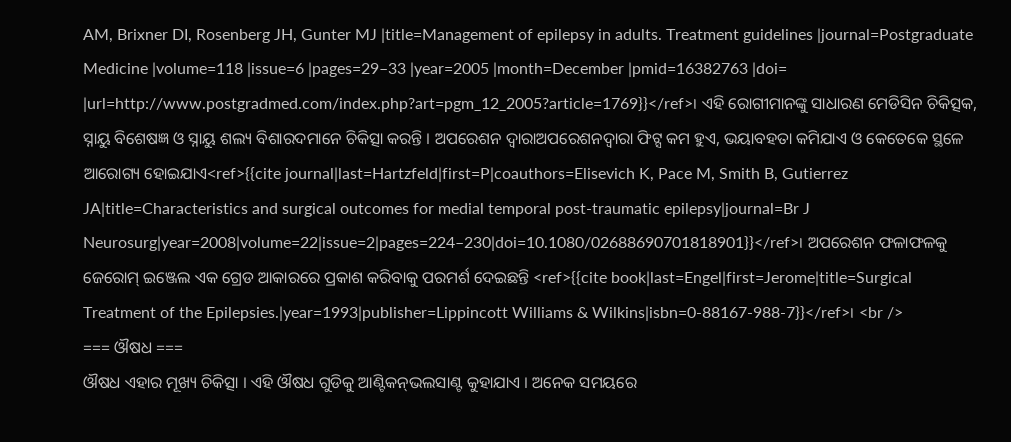AM, Brixner DI, Rosenberg JH, Gunter MJ |title=Management of epilepsy in adults. Treatment guidelines |journal=Postgraduate Medicine |volume=118 |issue=6 |pages=29–33 |year=2005 |month=December |pmid=16382763 |doi= |url=http://www.postgradmed.com/index.php?art=pgm_12_2005?article=1769}}</ref>। ଏହି ରୋଗୀମାନଙ୍କୁ ସାଧାରଣ ମେଡିସିନ ଚିକିତ୍ସକ, ସ୍ନାୟୁ ବିଶେଷଜ୍ଞ ଓ ସ୍ନାୟୁ ଶଲ୍ୟ ବିଶାରଦମାନେ ଚିକିତ୍ସା କରନ୍ତି । ଅପରେଶନ ଦ୍ଵାରାଅପରେଶନଦ୍ଵାରା ଫିଟ୍ସ କମ ହୁଏ, ଭୟାବହତା କମିଯାଏ ଓ କେତେକେ ସ୍ଥଳେ ଆରୋଗ୍ୟ ହୋଇଯାଏ<ref>{{cite journal|last=Hartzfeld|first=P|coauthors=Elisevich K, Pace M, Smith B, Gutierrez JA|title=Characteristics and surgical outcomes for medial temporal post-traumatic epilepsy|journal=Br J Neurosurg|year=2008|volume=22|issue=2|pages=224–230|doi=10.1080/02688690701818901}}</ref>। ଅପରେଶନ ଫଳାଫଳକୁ ଜେରୋମ୍ ଇଞ୍ଜେଲ ଏକ ଗ୍ରେଡ ଆକାରରେ ପ୍ରକାଶ କରିବାକୁ ପରମର୍ଶ ଦେଇଛନ୍ତି <ref>{{cite book|last=Engel|first=Jerome|title=Surgical Treatment of the Epilepsies.|year=1993|publisher=Lippincott Williams & Wilkins|isbn=0-88167-988-7}}</ref>। <br />
=== ଔଷଧ ===
ଔଷଧ ଏହାର ମୂଖ୍ୟ ଚିକିତ୍ସା । ଏହି ଔଷଧ ଗୁଡିକୁ ଆଣ୍ଟିକନ୍‌ଭଲସାଣ୍ଟ କୁହାଯାଏ । ଅନେକ ସମୟରେ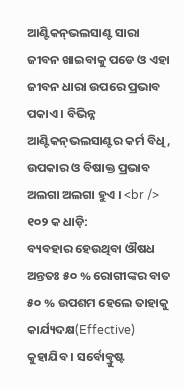ଆଣ୍ଟିକନ୍‌ଭଲସାଣ୍ଟ ସାରା ଜୀବନ ଖାଇବାକୁ ପଡେ ଓ ଏହା ଜୀବନ ଧାରା ଉପରେ ପ୍ରଭାବ ପକାଏ । ବିଭିନ୍ନ ଆଣ୍ଟିକନ୍‌ଭଲସାଣ୍ଟର କର୍ମ ବିଧି, ଉପକାର ଓ ବିଷାକ୍ତ ପ୍ରଭାବ ଅଲଗା ଅଲଗା ହୁଏ । <br />
୧୦୨ କ ଧାଡ଼ି:
ବ୍ୟବହାର ହେଉଥିବା ଔଷଧ ଅନ୍ତତଃ ୫୦ % ରୋଗୀଙ୍କର ବାତ ୫୦ % ଉପଶମ ହେଲେ ତାହାକୁ କାର୍ଯ୍ୟଦକ୍ଷ(Effective) କୁହାଯିବ । ସର୍ବୋତ୍କ୍ରୁଷ୍ଟ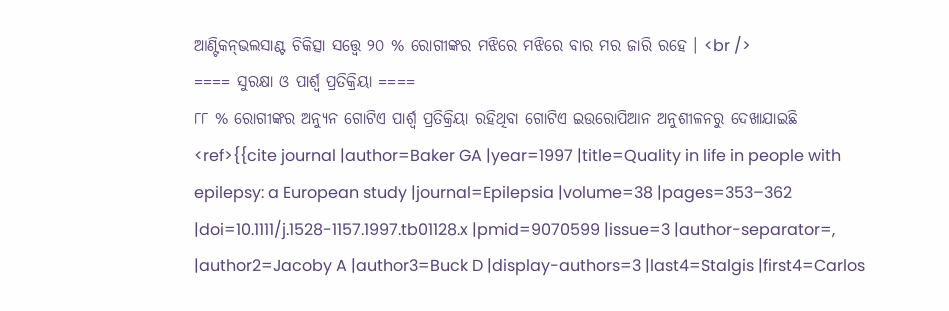ଆଣ୍ଟିକନ୍‌ଭଲସାଣ୍ଟ ଚିକିତ୍ସା ସତ୍ତ୍ଵେ ୨୦ % ରୋଗୀଙ୍କର ମଝିରେ ମଝିରେ ବାର ମର ଜାରି ରହେ । <br />
==== ସୁରକ୍ଷା ଓ ପାର୍ଶ୍ଵ ପ୍ରତିକ୍ରିୟା ====
୮୮ % ରୋଗୀଙ୍କର ଅନ୍ୟୁନ ଗୋଟିଏ ପାର୍ଶ୍ଵ ପ୍ରତିକ୍ରିୟା ରହିଥିବା ଗୋଟିଏ ଇଉରୋପିଆନ ଅନୁଶୀଳନରୁ ଦେଖାଯାଇଛି <ref>{{cite journal |author=Baker GA |year=1997 |title=Quality in life in people with epilepsy: a European study |journal=Epilepsia |volume=38 |pages=353–362 |doi=10.1111/j.1528-1157.1997.tb01128.x |pmid=9070599 |issue=3 |author-separator=, |author2=Jacoby A |author3=Buck D |display-authors=3 |last4=Stalgis |first4=Carlos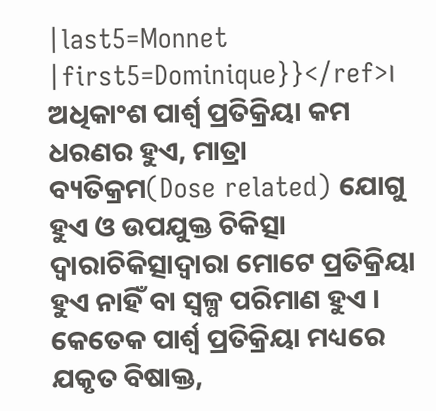|last5=Monnet |first5=Dominique}}</ref>। ଅଧିକାଂଶ ପାର୍ଶ୍ଵ ପ୍ରତିକ୍ରିୟା କମ ଧରଣର ହୁଏ, ମାତ୍ରା ବ୍ୟତିକ୍ରମ(Dose related) ଯୋଗୁ ହୁଏ ଓ ଉପଯୁକ୍ତ ଚିକିତ୍ସା ଦ୍ଵାରାଚିକିତ୍ସାଦ୍ଵାରା ମୋଟେ ପ୍ରତିକ୍ରିୟା ହୁଏ ନାହିଁ ବା ସ୍ଵଳ୍ପ ପରିମାଣ ହୁଏ । କେତେକ ପାର୍ଶ୍ଵ ପ୍ରତିକ୍ରିୟା ମଧ୍ୟରେ ଯକୃତ ବିଷାକ୍ତ,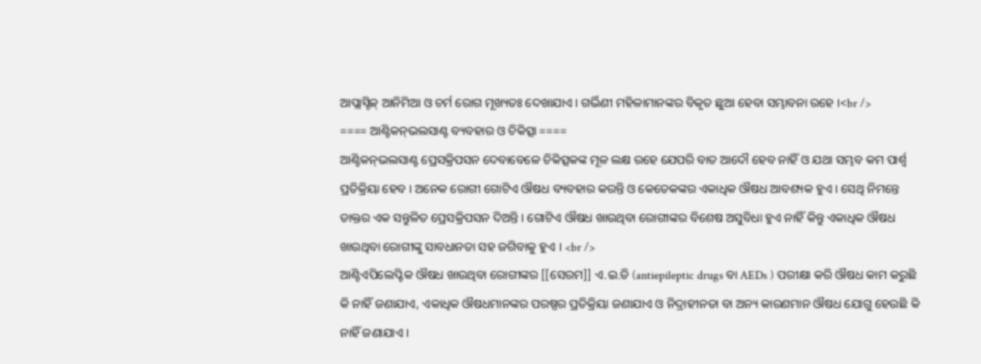ଆପ୍ଲାସ୍ଟିକ୍ ଆନିମିଆ ଓ ଚର୍ମ ରୋଗ ମୂଖ୍ୟତଃ ଦେଖାଯାଏ । ଗର୍ଭିଣୀ ମହିଳାମାନଙ୍କର ବିକୃତ ଛୁଆ ହେବା ସମ୍ଭାବନା ରହେ ।<br />
==== ଆଣ୍ଟିକନ୍‌ଭଲସାଣ୍ଟ ବ୍ୟବହାର ଓ ଚିକିତ୍ସା ====
ଆଣ୍ଟିକନ୍‌ଭଲସାଣ୍ଟ ପ୍ରେସକ୍ରିପସନ ଦେବାବେଳେ ଚିକିତ୍ସକଙ୍କ ମୂଳ ଲକ୍ଷ ରହେ ଯେପରି ବାତ ଆଦୌ ହେବ ନାହିଁ ଓ ଯଥା ସମ୍ଭବ କମ ପାର୍ଶ୍ଵ ପ୍ରତିକ୍ରିୟା ହେବ । ଅନେକ ରୋଗୀ ଗୋଟିଏ ଔଷଧ ବ୍ୟବହାର କରନ୍ତି ଓ କେତେକଙ୍କର ଏକାଧିକ ଔଷଧ ଆବଶ୍ୟକ ହୁଏ । ସେଥି ନିମନ୍ତେ ଡାକ୍ତର ଏକ ସନ୍ତୁଳିତ ପ୍ରେସକ୍ରିପସନ ଦିଅନ୍ତି । ଗୋଟିଏ ଔଷଧ ଖାଉଥିବା ରୋଗୀଙ୍କର ବିଶେଷ ଅସୁବିଧା ହୁଏ ନାହିଁ କିନ୍ତୁ ଏକାଧିକ ଔଷଧ ଖାଉଥିବା ରୋଗୀଙ୍କୁ ସାବଧାନତା ସହ ଜଗିବାକୁ ହୁଏ । <br />
ଆଣ୍ଟିଏପିଲେପ୍ଟିକ ଔଷଧ ଖାଉଥିବା ରୋଗୀଙ୍କର [[ସେରମ]] ଏ.ଇ.ଡି (antiepileptic drugs ବା AEDs ) ପରୀକ୍ଷା କରି ଔଷଧ କାମ କରୁଛି କି ନାହିଁ ଜଣାଯାଏ, ଏକାଧିକ ଔଷଧମାନଙ୍କର ପରଷ୍ପର ପ୍ରତିକ୍ରିୟା ଜଣାଯାଏ ଓ ନିଦ୍ରାହୀନତା ବା ଅନ୍ୟ କାରଣମାନ ଔଷଧ ଯୋଗୁ ହେଉଛି କି ନାହିଁ ଜଣାଯାଏ ।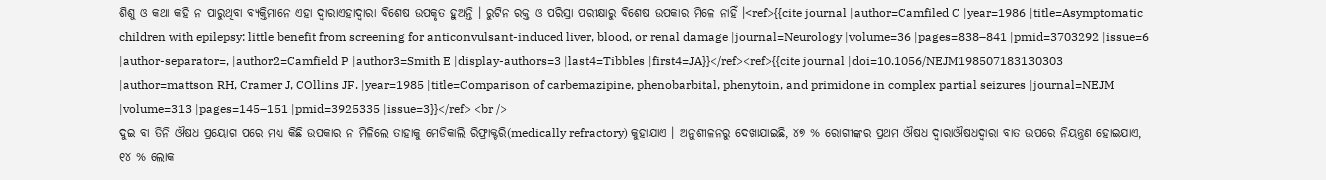ଶିଶୁ ଓ କଥା କହି ନ ପାରୁଥିବା ବ୍ୟକ୍ତିମାନେ ଏହା ଦ୍ଵାରାଏହାଦ୍ଵାରା ବିଶେଷ ଉପକୃତ ହୁଅନ୍ତି । ରୁଟିନ ରକ୍ତ ଓ ପରିସ୍ରା ପରୀକ୍ଷାରୁ ବିଶେଷ ଉପକାର ମିଳେ ନାହିଁ ।<ref>{{cite journal |author=Camfiled C |year=1986 |title=Asymptomatic children with epilepsy: little benefit from screening for anticonvulsant-induced liver, blood, or renal damage |journal=Neurology |volume=36 |pages=838–841 |pmid=3703292 |issue=6 |author-separator=, |author2=Camfield P |author3=Smith E |display-authors=3 |last4=Tibbles |first4=JA}}</ref><ref>{{cite journal |doi=10.1056/NEJM198507183130303 |author=mattson RH, Cramer J, COllins JF. |year=1985 |title=Comparison of carbemazipine, phenobarbital, phenytoin, and primidone in complex partial seizures |journal=NEJM |volume=313 |pages=145–151 |pmid=3925335 |issue=3}}</ref> <br />
ଦୁଇ ବା ତିନି ଔଷଧ ପ୍ରୟୋଗ ପରେ ମଧ୍ୟ କିଛି ଉପକାର ନ ମିଳିଲେ ତାହାକୁ ମେଡିକାଲି ରିଫ୍ରାକ୍ଟରି(medically refractory) କୁହାଯାଏ । ଅନୁଶୀଳନରୁ ଦେଖାଯାଇଛି, ୪୭ % ରୋଗୀଙ୍କର ପ୍ରଥମ ଔଷଧ ଦ୍ଵାରାଔଷଧଦ୍ଵାରା ବାତ ଉପରେ ନିୟନ୍ତ୍ରଣ ହୋଇଯାଏ, ୧୪ % ଲୋକ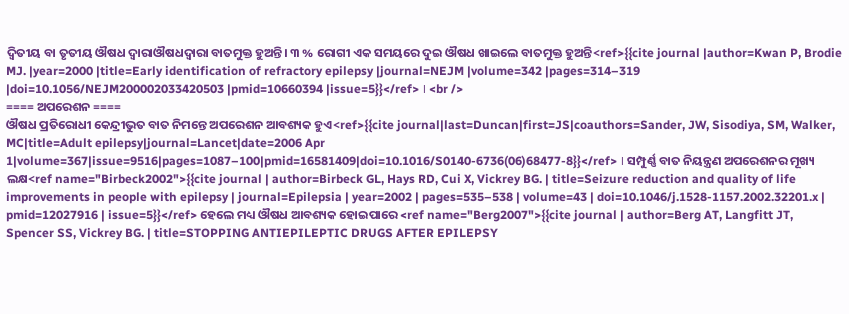ଦ୍ଵିତୀୟ ବା ତୃତୀୟ ଔଷଧ ଦ୍ଵାରାଔଷଧଦ୍ଵାରା ବାତମୁକ୍ତ ହୁଅନ୍ତି। ୩ % ରୋଗୀ ଏକ ସମୟରେ ଦୁଇ ଔଷଧ ଖାଇଲେ ବାତମୁକ୍ତ ହୁଅନ୍ତି<ref>{{cite journal |author=Kwan P, Brodie MJ. |year=2000 |title=Early identification of refractory epilepsy |journal=NEJM |volume=342 |pages=314–319 |doi=10.1056/NEJM200002033420503 |pmid=10660394 |issue=5}}</ref> । <br />
==== ଅପରେଶନ ====
ଔଷଧ ପ୍ରତିରୋଧୀ କେନ୍ଦ୍ରୀଭୁତ ବାତ ନିମନ୍ତେ ଅପରେଶନ ଆବଶ୍ୟକ ହୁଏ<ref>{{cite journal|last=Duncan|first=JS|coauthors=Sander, JW, Sisodiya, SM, Walker, MC|title=Adult epilepsy|journal=Lancet|date=2006 Apr 1|volume=367|issue=9516|pages=1087–100|pmid=16581409|doi=10.1016/S0140-6736(06)68477-8}}</ref> । ସମ୍ପୁର୍ଣ୍ଣ ବାତ ନିୟନ୍ତ୍ରଣ ଅପରେଶନର ମୂଖ୍ୟ ଲକ୍ଷ<ref name="Birbeck2002">{{cite journal | author=Birbeck GL, Hays RD, Cui X, Vickrey BG. | title=Seizure reduction and quality of life improvements in people with epilepsy | journal=Epilepsia | year=2002 | pages=535–538 | volume=43 | doi=10.1046/j.1528-1157.2002.32201.x | pmid=12027916 | issue=5}}</ref> ହେଲେ ମଧ୍ୟ ଔଷଧ ଆବଶ୍ୟକ ହୋଇପାରେ <ref name="Berg2007">{{cite journal | author=Berg AT, Langfitt JT, Spencer SS, Vickrey BG. | title=STOPPING ANTIEPILEPTIC DRUGS AFTER EPILEPSY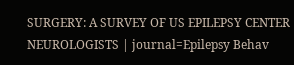SURGERY: A SURVEY OF US EPILEPSY CENTER NEUROLOGISTS | journal=Epilepsy Behav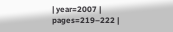| year=2007 | pages=219–222 |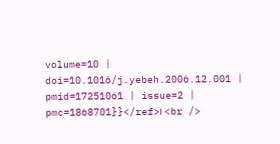volume=10 | doi=10.1016/j.yebeh.2006.12.001 | pmid=17251061 | issue=2 | pmc=1868701}}</ref>। <br />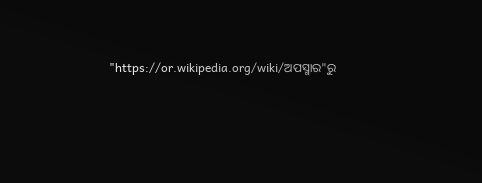"https://or.wikipedia.org/wiki/ଅପସ୍ମାର"ରୁ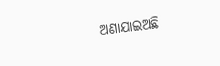ଅଣାଯାଇଅଛି